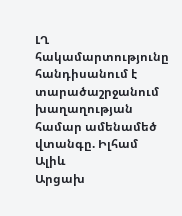ԼՂ հակամարտությունը հանդիսանում է տարածաշրջանում խաղաղության համար ամենամեծ վտանգը. Իլհամ Ալիև
Արցախ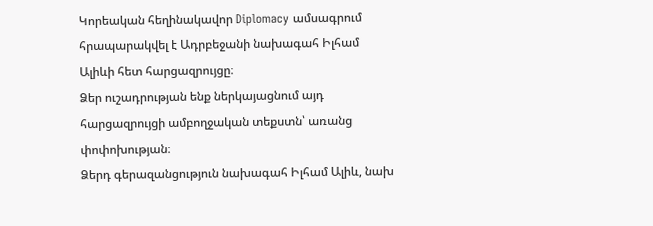Կորեական հեղինակավոր Diplomacy ամսագրում հրապարակվել է Ադրբեջանի նախագահ Իլհամ Ալիևի հետ հարցազրույցը։
Ձեր ուշադրության ենք ներկայացնում այդ հարցազրույցի ամբողջական տեքստն՝ առանց փոփոխության։
Ձերդ գերազանցություն նախագահ Իլհամ Ալիև, նախ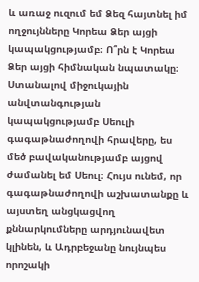և առաջ ուզում եմ Ձեզ հայտնել իմ ողջույնները Կորեա Ձեր այցի կապակցությամբ։ Ո՞րն է Կորեա Ձեր այցի հիմնական նպատակը։
Ստանալով միջուկային անվտանգության կապակցությամբ Սեուլի գագաթնաժողովի հրավերը, ես մեծ բավականությամբ այցով ժամանել եմ Սեուլ։ Հույս ունեմ, որ գագաթնաժողովի աշխատանքը և այստեղ անցկացվող քննարկումները արդյունավետ կլինեն, և Ադրբեջանը նույնպես որոշակի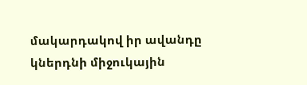մակարդակով իր ավանդը կներդնի միջուկային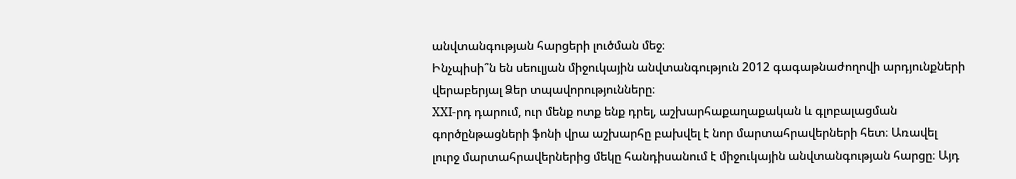անվտանգության հարցերի լուծման մեջ։
Ինչպիսի՞ն են սեուլյան միջուկային անվտանգություն 2012 գագաթնաժողովի արդյունքների վերաբերյալ Ձեր տպավորությունները։
XXI-րդ դարում, ուր մենք ոտք ենք դրել, աշխարհաքաղաքական և գլոբալացման գործընթացների ֆոնի վրա աշխարհը բախվել է նոր մարտահրավերների հետ։ Առավել լուրջ մարտահրավերներից մեկը հանդիսանում է միջուկային անվտանգության հարցը։ Այդ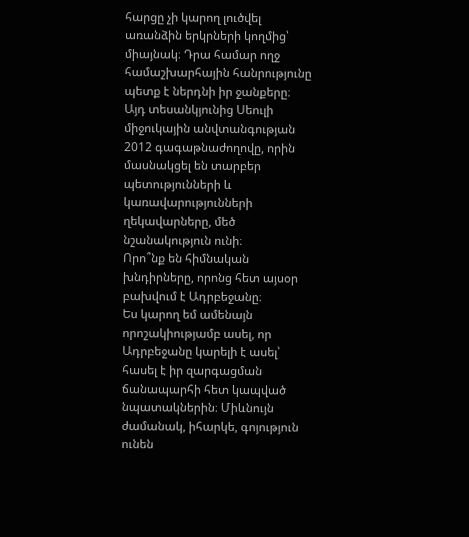հարցը չի կարող լուծվել առանձին երկրների կողմից՝ միայնակ։ Դրա համար ողջ համաշխարհային հանրությունը պետք է ներդնի իր ջանքերը։ Այդ տեսանկյունից Սեուլի միջուկային անվտանգության 2012 գագաթնաժողովը, որին մասնակցել են տարբեր պետությունների և կառավարությունների ղեկավարները, մեծ նշանակություն ունի։
Որո՞նք են հիմնական խնդիրները, որոնց հետ այսօր բախվում է Ադրբեջանը։
Ես կարող եմ ամենայն որոշակիությամբ ասել, որ Ադրբեջանը կարելի է ասել՝ հասել է իր զարգացման ճանապարհի հետ կապված նպատակներին։ Միևնույն ժամանակ, իհարկե, գոյություն ունեն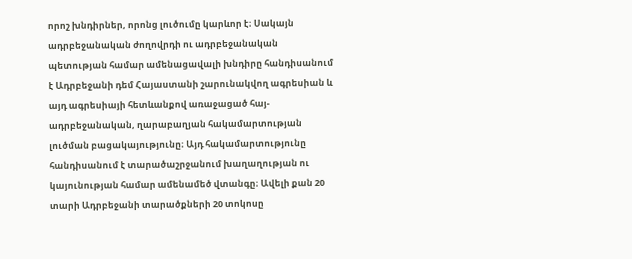որոշ խնդիրներ, որոնց լուծումը կարևոր է։ Սակայն ադրբեջանական ժողովրդի ու ադրբեջանական պետության համար ամենացավալի խնդիրը հանդիսանում է Ադրբեջանի դեմ Հայաստանի շարունակվող ագրեսիան և այդ ագրեսիայի հետևանքով առաջացած հայ-ադրբեջանական, ղարաբաղյան հակամարտության լուծման բացակայությունը։ Այդ հակամարտությունը հանդիսանում է տարածաշրջանում խաղաղության ու կայունության համար ամենամեծ վտանգը։ Ավելի քան 20 տարի Ադրբեջանի տարածքների 20 տոկոսը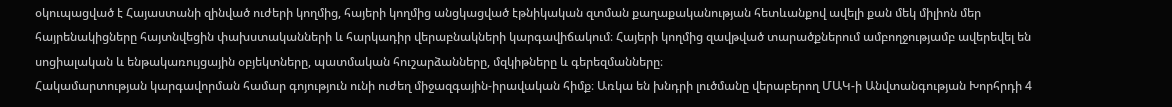օկուպացված է Հայաստանի զինված ուժերի կողմից, հայերի կողմից անցկացված էթնիկական զտման քաղաքականության հետևանքով ավելի քան մեկ միլիոն մեր հայրենակիցները հայտնվեցին փախստականների և հարկադիր վերաբնակների կարգավիճակում։ Հայերի կողմից զավթված տարածքներում ամբողջությամբ ավերեվել են սոցիալական և ենթակառույցային օբյեկտները, պատմական հուշարձանները, մզկիթները և գերեզմանները։
Հակամարտության կարգավորման համար գոյություն ունի ուժեղ միջազգային-իրավական հիմք։ Առկա են խնդրի լուծմանը վերաբերող ՄԱԿ-ի Անվտանգության Խորհրդի 4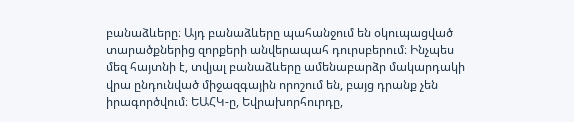բանաձևերը։ Այդ բանաձևերը պահանջում են օկուպացված տարածքներից զորքերի անվերապահ դուրսբերում։ Ինչպես մեզ հայտնի է, տվյալ բանաձևերը ամենաբարձր մակարդակի վրա ընդունված միջազգային որոշում են, բայց դրանք չեն իրագործվում։ ԵԱՀԿ-ը, Եվրախորհուրդը,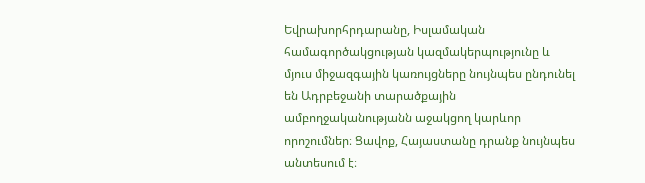Եվրախորհրդարանը, Իսլամական համագործակցության կազմակերպությունը և մյուս միջազգային կառույցները նույնպես ընդունել են Ադրբեջանի տարածքային ամբողջականությանն աջակցող կարևոր որոշումներ։ Ցավոք, Հայաստանը դրանք նույնպես անտեսում է։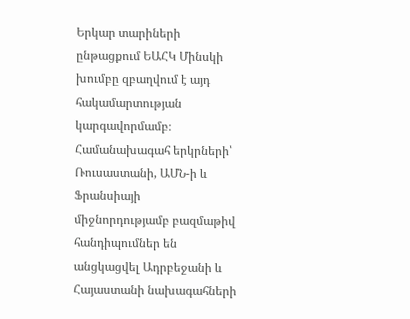Երկար տարիների ընթացքում ԵԱՀԿ Մինսկի խումբը զբաղվում է այդ հակամարտության կարգավորմամբ։ Համանախագահ երկրների՝ Ռուսաստանի, ԱՄՆ-ի և Ֆրանսիայի միջնորդությամբ բազմաթիվ հանդիպումներ են անցկացվել Ադրբեջանի և Հայաստանի նախագահների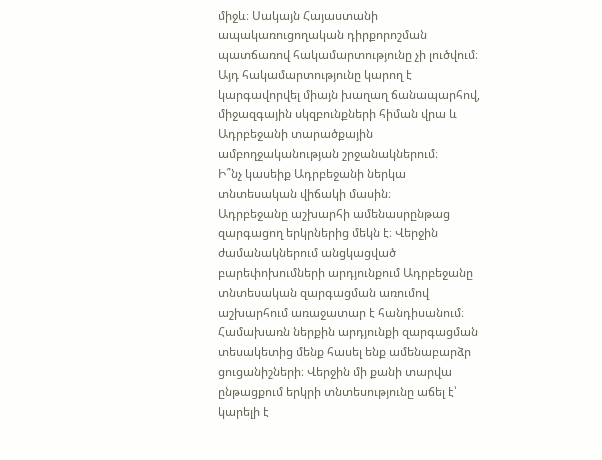միջև։ Սակայն Հայաստանի ապակառուցողական դիրքորոշման պատճառով հակամարտությունը չի լուծվում։ Այդ հակամարտությունը կարող է կարգավորվել միայն խաղաղ ճանապարհով, միջազգային սկզբունքների հիման վրա և Ադրբեջանի տարածքային ամբողջականության շրջանակներում։
Ի՞նչ կասեիք Ադրբեջանի ներկա տնտեսական վիճակի մասին։
Ադրբեջանը աշխարհի ամենասրընթաց զարգացող երկրներից մեկն է։ Վերջին ժամանակներում անցկացված բարեփոխումների արդյունքում Ադրբեջանը տնտեսական զարգացման առումով աշխարհում առաջատար է հանդիսանում։ Համախառն ներքին արդյունքի զարգացման տեսակետից մենք հասել ենք ամենաբարձր ցուցանիշների։ Վերջին մի քանի տարվա ընթացքում երկրի տնտեսությունը աճել է՝ կարելի է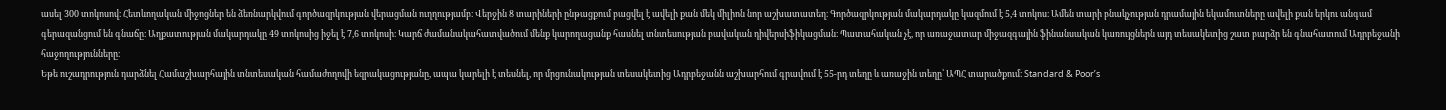ասել 300 տոկոսով։ Հետևողական միջոցներ են ձեռնարկվում գործազրկության վերացման ուղղությամբ։ Վերջին 8 տարիների ընթացքում բացվել է ավելի քան մեկ միլիոն նոր աշխատատեղ։ Գործազրկության մակարդակը կազմում է 5,4 տոկոս։ Ամեն տարի բնակչության դրամային եկամուտները ավելի քան երկու անգամ գերազանցում են գնաճը։ Աղքատության մակարդակը 49 տոկոսից իջել է 7,6 տոկոսի։ Կարճ ժամանակահատվածում մենք կարողացանք հասնել տնտեսության բավական դիվերսիֆիկացման։ Պատահական չէ, որ առաջատար միջազգային ֆինանսական կառույցներն այդ տեսակետից շատ բարձր են գնահատում Ադրբեջանի հաջողությունները։
Եթե ուշադրություն դարձնել Համաշխարհային տնտեսական համաժողովի եզրակացությանը, ապա կարելի է տեսնել, որ մրցունակության տեսակետից Ադրբեջանն աշխարհում գրավում է 55-րդ տեղը և առաջին տեղը՝ ԱՊՀ տարածքում։ Standard & Poor’s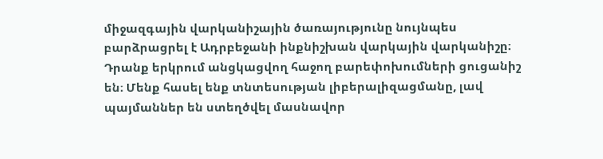միջազգային վարկանիշային ծառայությունը նույնպես բարձրացրել է Ադրբեջանի ինքնիշխան վարկային վարկանիշը։ Դրանք երկրում անցկացվող հաջող բարեփոխումների ցուցանիշ են։ Մենք հասել ենք տնտեսության լիբերալիզացմանը, լավ պայմաններ են ստեղծվել մասնավոր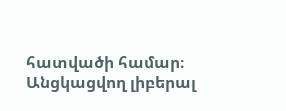հատվածի համար։ Անցկացվող լիբերալ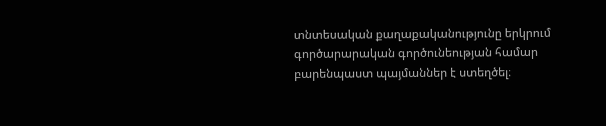տնտեսական քաղաքականությունը երկրում գործարարական գործունեության համար բարենպաստ պայմաններ է ստեղծել։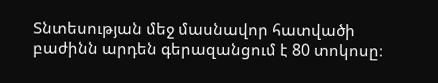Տնտեսության մեջ մասնավոր հատվածի բաժինն արդեն գերազանցում է 80 տոկոսը։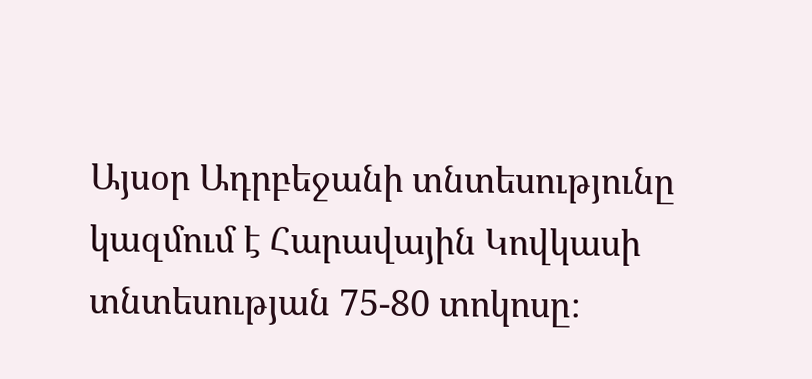Այսօր Ադրբեջանի տնտեսությունը կազմում է Հարավային Կովկասի տնտեսության 75-80 տոկոսը։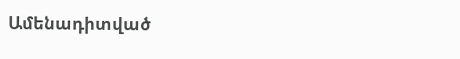Ամենադիտված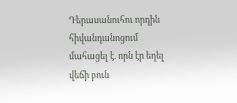Դերասանուհու որդին հիվանդանոցում մահացել է. որն էր եղել վեճի բուն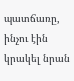պատճառը, ինչու էին կրակել նրան